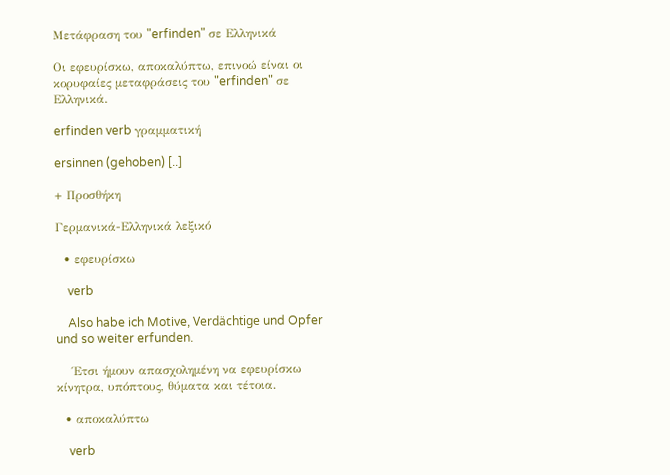Μετάφραση του "erfinden" σε Ελληνικά

Οι εφευρίσκω, αποκαλύπτω, επινοώ είναι οι κορυφαίες μεταφράσεις του "erfinden" σε Ελληνικά.

erfinden verb γραμματική

ersinnen (gehoben) [..]

+ Προσθήκη

Γερμανικά-Ελληνικά λεξικό

  • εφευρίσκω

    verb

    Also habe ich Motive, Verdächtige und Opfer und so weiter erfunden.

    Έτσι ήμουν απασχολημένη να εφευρίσκω κίνητρα, υπόπτους, θύματα και τέτοια.

  • αποκαλύπτω

    verb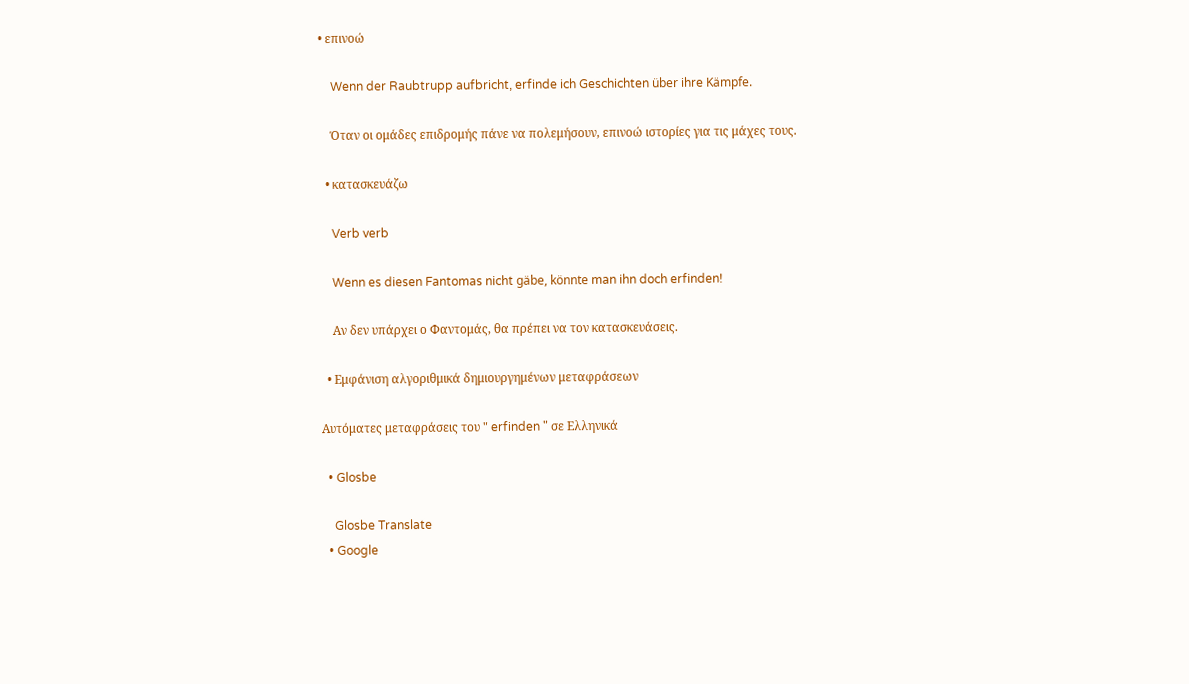• επινοώ

    Wenn der Raubtrupp aufbricht, erfinde ich Geschichten über ihre Kämpfe.

    Όταν οι ομάδες επιδρομής πάνε να πολεμήσουν, επινοώ ιστορίες για τις μάχες τους.

  • κατασκευάζω

    Verb verb

    Wenn es diesen Fantomas nicht gäbe, könnte man ihn doch erfinden!

    Αν δεν υπάρχει ο Φαντομάς, θα πρέπει να τον κατασκευάσεις.

  • Εμφάνιση αλγοριθμικά δημιουργημένων μεταφράσεων

Αυτόματες μεταφράσεις του " erfinden " σε Ελληνικά

  • Glosbe

    Glosbe Translate
  • Google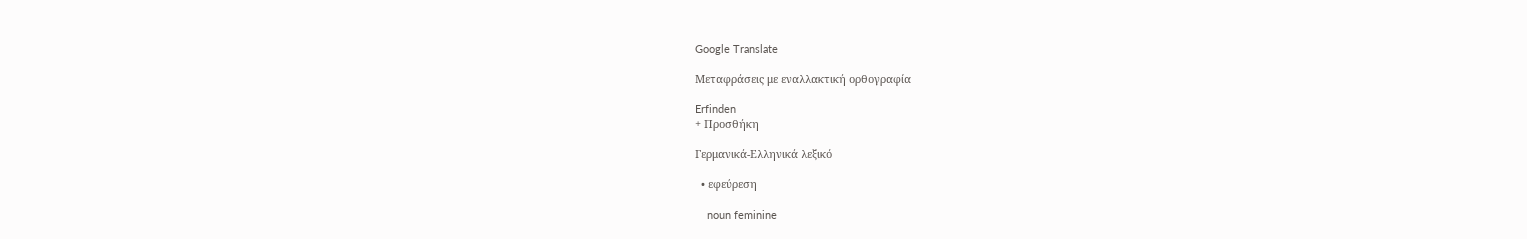Google Translate

Μεταφράσεις με εναλλακτική ορθογραφία

Erfinden
+ Προσθήκη

Γερμανικά-Ελληνικά λεξικό

  • εφεύρεση

    noun feminine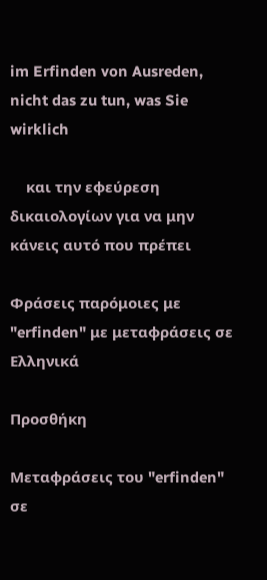im Erfinden von Ausreden, nicht das zu tun, was Sie wirklich

    και την εφεύρεση δικαιολογίων για να μην κάνεις αυτό που πρέπει

Φράσεις παρόμοιες με "erfinden" με μεταφράσεις σε Ελληνικά

Προσθήκη

Μεταφράσεις του "erfinden" σε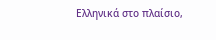Ελληνικά στο πλαίσιο,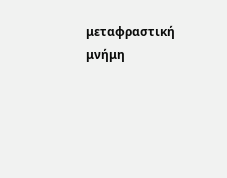μεταφραστική μνήμη